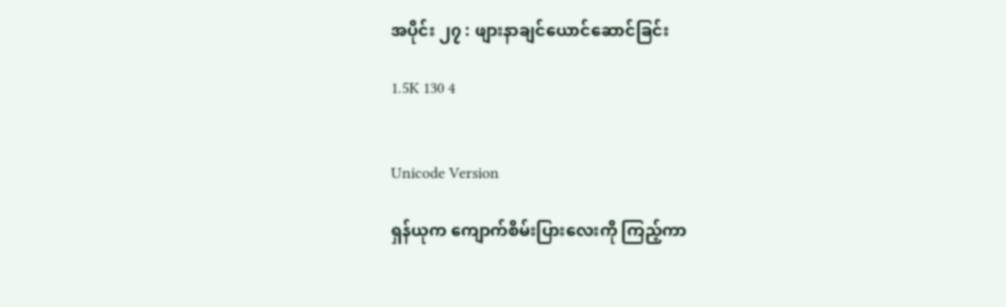အပိုင်း ၂၇ : ဖျားနာချင်ယောင်ဆောင်ခြင်း

1.5K 130 4


Unicode Version

ရှန်ယုက ကျောက်စိမ်းပြားလေးကို ကြည့်ကာ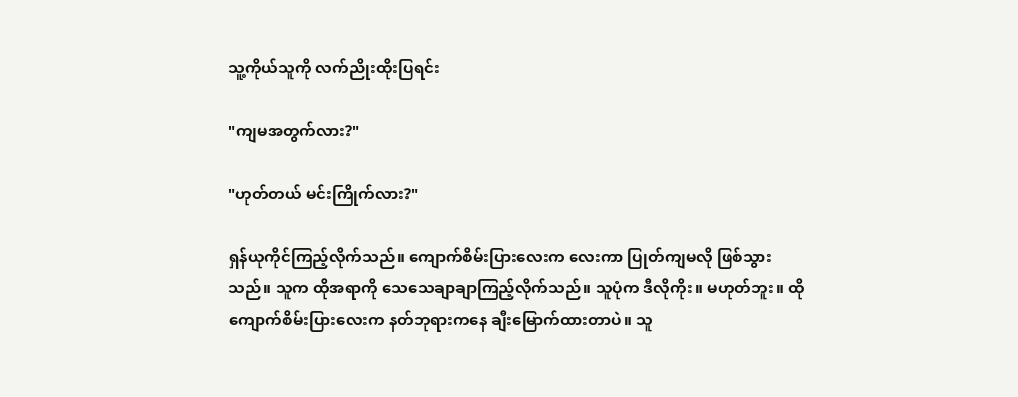သူ့ကိုယ်သူကို လက်ညိုးထိုးပြရင်း

"ကျမအတွက်လား?"

"ဟုတ်တယ် မင်းကြိုက်လား?"

ရှန်ယုကိုင်ကြည့်လိုက်သည်။ ကျောက်စိမ်းပြားလေးက လေးကာ ပြုတ်ကျမလို ဖြစ်သွားသည်။ သူက ထိုအရာကို သေသေချာချာကြည့်လိုက်သည်။ သူပုံက ဒီလိုကိုး။ မဟုတ်ဘူး။ ထိုကျောက်စိမ်းပြားလေးက နတ်ဘုရားကနေ ချီးမြောက်ထားတာပဲ။ သူ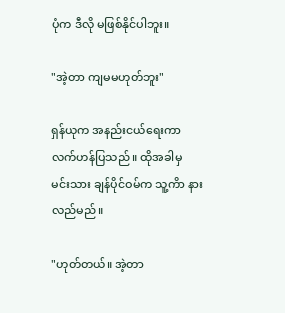ပုံက ဒီလို မဖြစ်နိုင်ပါဘူး။

"အဲ့တာ ကျမမဟုတ်ဘူး"

ရှန်ယုက အနည်းငယ်ရေးကာ လက်ဟန်ပြ‌သည်။ ထိုအခါမှ မင်းသား ချန်ပိုင်ဝမ်က သူ့ကိာ နားလည်မည်။

"ဟုတ်တယ်။ အဲ့တာ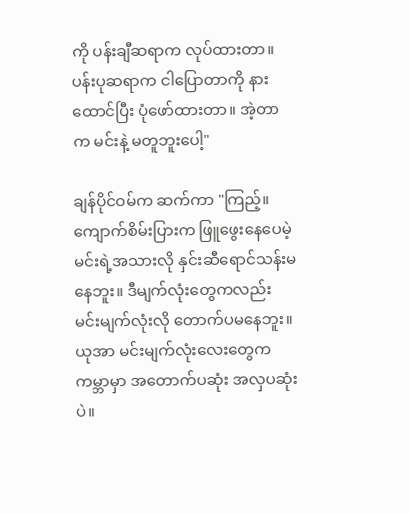ကို ပန်းချီဆရာက လုပ်ထားတာ။ ပန်းပုဆရာက ငါပြောတာကို နားထောင်ပြီး ပုံဖော်ထားတာ။ အဲ့တာက မင်းနဲ့ မတူဘူးပေါ့"

ချန်ပိုင်ဝမ်က ဆက်ကာ "ကြည့်။ ကျောက်စိမ်းပြားက ဖြူဖွေးနေပေမဲ့ မင်းရဲ့အသားလို နှင်းဆီရောင်သန်းမနေဘူး။ ဒီမျက်လုံးတွေကလည်း မင်းမျက်လုံးလို တောက်ပမနေဘူး။ ယုအာ မင်းမျက်လုံးလေးတွေက ကမ္ဘာမှာ အတောက်ပဆုံး အလှပဆုံးပဲ။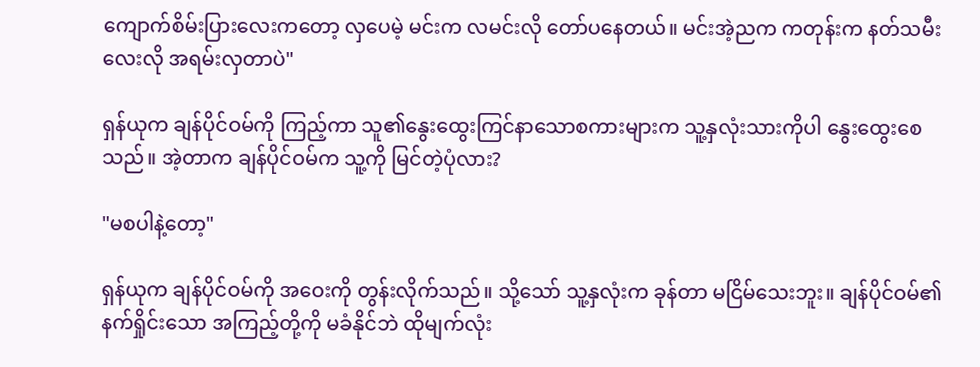ကျောက်စိမ်းပြားလေးကတော့ လှပေမဲ့ မင်းက လမင်းလို တော်ပနေတယ်။ မင်းအဲ့ညက ကတုန်းက နတ်သမီးလေးလို အရမ်းလှတာပဲ"

ရှန်ယုက ချန်ပိုင်ဝမ်ကို ကြည့်ကာ သူ၏နွေးထွေးကြင်နာသောစကားများက သူ့နှလုံးသားကိုပါ နွေးထွေးစေသည်။ အဲ့တာက ချန်ပိုင်ဝမ်က သူ့ကို မြင်တဲ့ပုံလား?

"မစပါနဲ့တော့"

ရှန်ယုက ချန်ပိုင်ဝမ်ကို အဝေးကို တွန်းလိုက်သည်။ သို့သော် သူ့နှလုံးက ခုန်တာ မငြိမ်သေးဘူး။ ချန်ပိုင်ဝမ်၏နက်ရှိုင်းသော အကြည့်တို့ကို မခံနိုင်ဘဲ ထိုမျက်လုံး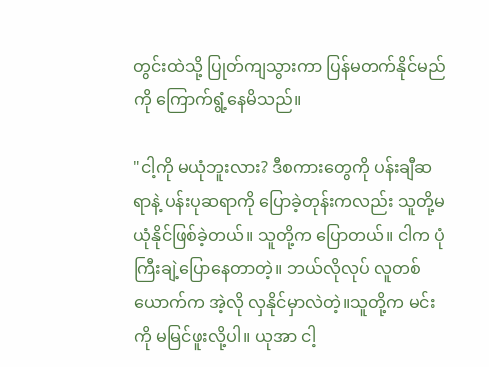တွင်းထဲသို့ ပြုတ်ကျသွားကာ ပြန်မတက်နိုင်မည်ကို ကြောက်ရွံ့နေမိသည်။

"ငါ့ကို မယုံဘူးလား? ဒီစကားတွေကို ပန်းချီဆရာနဲ့ ပန်းပုဆရာကို ပြောခဲ့တုန်းကလည်း သူတို့မယုံနိုင်ဖြစ်ခဲ့တယ်။ သူတို့က ပြောတယ်။ ငါက ပုံကြီးချဲ့ပြောနေတာတဲ့။ ဘယ်လိုလုပ် လူတစ်ယောက်က အဲ့လို လှနိုင်မှာလဲတဲ့။သူတို့က မင်းကို မမြင်ဖူးလို့ပါ။ ယုအာ ငါ့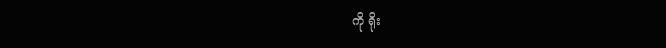ကို ရိုး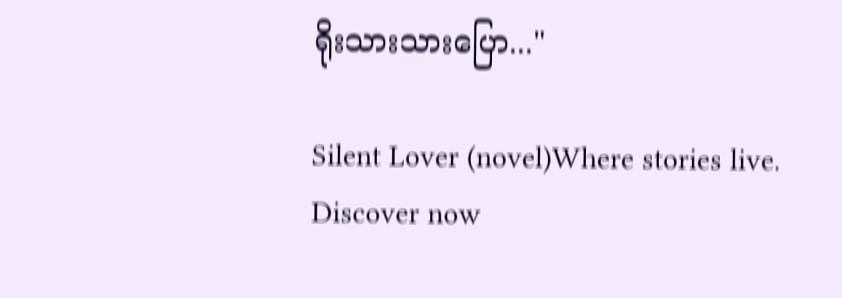ရိုးသားသားပြော..."

Silent Lover (novel)Where stories live. Discover now